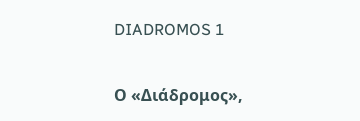DIADROMOS 1

Ο «Διάδρομος»,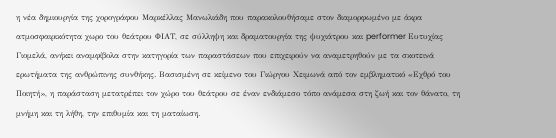η νέα δημιουργία της χορογράφου Μαρκέλλας Μανωλιάδη που παρακολουθήσαμε στον διαμορφωμένο με άκρα ατμοσφαιρικότητα χωρο του θεάτρου ΦΙΑΤ, σε σύλληψη και δραματουργία της ψυχιάτρου και performer Ευτυχίας Γιομελά, ανήκει αναμφίβολα στην κατηγορία των παραστάσεων που επιχειρούν να αναμετρηθούν με τα σκοτεινά ερωτήματα της ανθρώπινης συνθήκης. Βασισμένη σε κείμενο του Γιώργου Χειμωνά από τον εμβληματικό «Εχθρό του Ποιητή», η παράσταση μετατρέπει τον χώρο του θεάτρου σε έναν ενδιάμεσο τόπο ανάμεσα στη ζωή και τον θάνατο, τη μνήμη και τη λήθη, την επιθυμία και τη ματαίωση.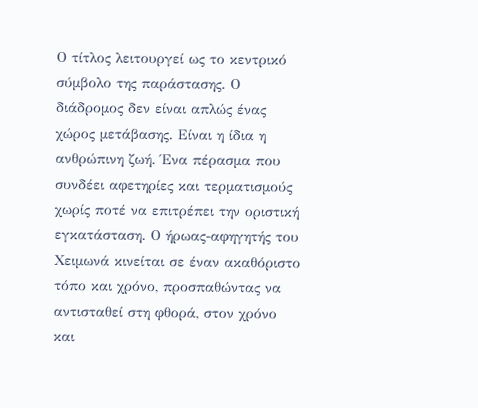Ο τίτλος λειτουργεί ως το κεντρικό σύμβολο της παράστασης. Ο διάδρομος δεν είναι απλώς ένας χώρος μετάβασης. Είναι η ίδια η ανθρώπινη ζωή. Ένα πέρασμα που συνδέει αφετηρίες και τερματισμούς χωρίς ποτέ να επιτρέπει την οριστική εγκατάσταση. Ο ήρωας-αφηγητής του Χειμωνά κινείται σε έναν ακαθόριστο τόπο και χρόνο, προσπαθώντας να αντισταθεί στη φθορά, στον χρόνο και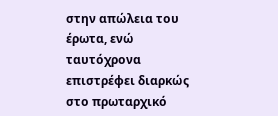στην απώλεια του έρωτα, ενώ ταυτόχρονα επιστρέφει διαρκώς στο πρωταρχικό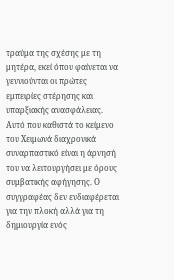τραύμα της σχέσης με τη μητέρα, εκεί όπου φαίνεται να γεννιούνται οι πρώτες εμπειρίες στέρησης και υπαρξιακής ανασφάλειας.
Αυτό που καθιστά το κείμενο του Χειμωνά διαχρονικά συναρπαστικό είναι η άρνησή του να λειτουργήσει με όρους συμβατικής αφήγησης. Ο συγγραφέας δεν ενδιαφέρεται για την πλοκή αλλά για τη δημιουργία ενός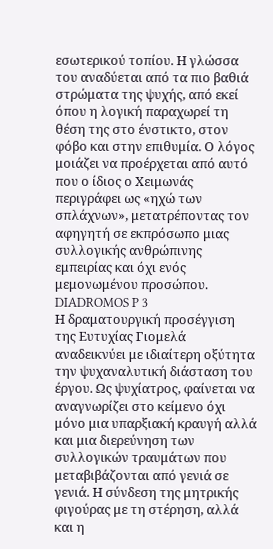εσωτερικού τοπίου. Η γλώσσα του αναδύεται από τα πιο βαθιά στρώματα της ψυχής, από εκεί όπου η λογική παραχωρεί τη θέση της στο ένστικτο, στον φόβο και στην επιθυμία. Ο λόγος μοιάζει να προέρχεται από αυτό που ο ίδιος ο Χειμωνάς περιγράφει ως «ηχώ των σπλάχνων», μετατρέποντας τον αφηγητή σε εκπρόσωπο μιας συλλογικής ανθρώπινης εμπειρίας και όχι ενός μεμονωμένου προσώπου.
DIADROMOS P 3
Η δραματουργική προσέγγιση της Ευτυχίας Γιομελά αναδεικνύει με ιδιαίτερη οξύτητα την ψυχαναλυτική διάσταση του έργου. Ως ψυχίατρος, φαίνεται να αναγνωρίζει στο κείμενο όχι μόνο μια υπαρξιακή κραυγή αλλά και μια διερεύνηση των συλλογικών τραυμάτων που μεταβιβάζονται από γενιά σε γενιά. Η σύνδεση της μητρικής φιγούρας με τη στέρηση, αλλά και η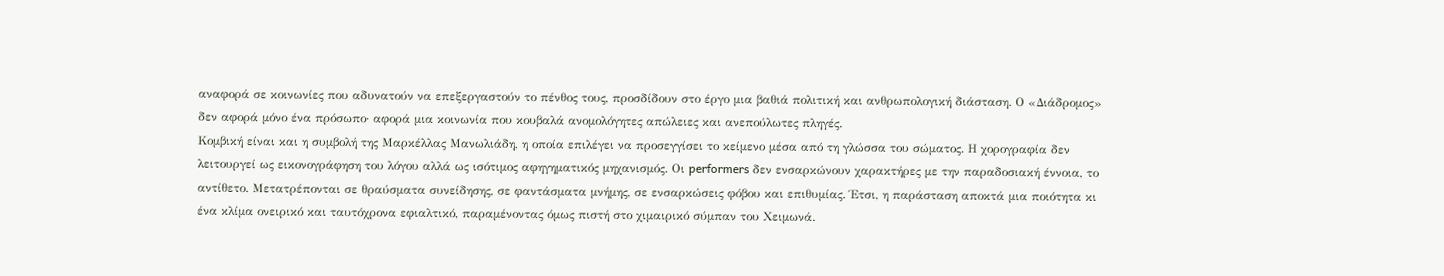αναφορά σε κοινωνίες που αδυνατούν να επεξεργαστούν το πένθος τους, προσδίδουν στο έργο μια βαθιά πολιτική και ανθρωπολογική διάσταση. Ο «Διάδρομος» δεν αφορά μόνο ένα πρόσωπο· αφορά μια κοινωνία που κουβαλά ανομολόγητες απώλειες και ανεπούλωτες πληγές.
Κομβική είναι και η συμβολή της Μαρκέλλας Μανωλιάδη, η οποία επιλέγει να προσεγγίσει το κείμενο μέσα από τη γλώσσα του σώματος. Η χορογραφία δεν λειτουργεί ως εικονογράφηση του λόγου αλλά ως ισότιμος αφηγηματικός μηχανισμός. Οι performers δεν ενσαρκώνουν χαρακτήρες με την παραδοσιακή έννοια, το αντίθετο. Μετατρέπονται σε θραύσματα συνείδησης, σε φαντάσματα μνήμης, σε ενσαρκώσεις φόβου και επιθυμίας. Έτσι, η παράσταση αποκτά μια ποιότητα κι ένα κλίμα ονειρικό και ταυτόχρονα εφιαλτικό, παραμένοντας όμως πιστή στο χιμαιρικό σύμπαν του Χειμωνά.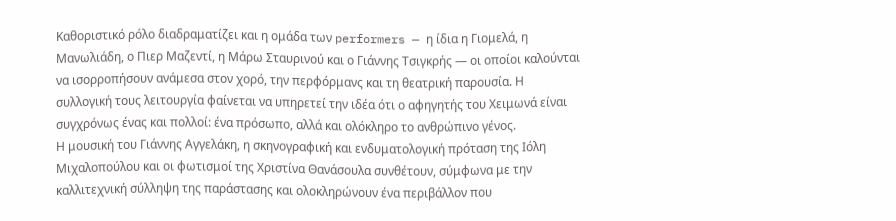Καθοριστικό ρόλο διαδραματίζει και η ομάδα των performers — η ίδια η Γιομελά, η Μανωλιάδη, ο Πιερ Μαζεντί, η Μάρω Σταυρινού και ο Γιάννης Τσιγκρής — οι οποίοι καλούνται να ισορροπήσουν ανάμεσα στον χορό, την περφόρμανς και τη θεατρική παρουσία. Η συλλογική τους λειτουργία φαίνεται να υπηρετεί την ιδέα ότι ο αφηγητής του Χειμωνά είναι συγχρόνως ένας και πολλοί: ένα πρόσωπο, αλλά και ολόκληρο το ανθρώπινο γένος.
Η μουσική του Γιάννης Αγγελάκη, η σκηνογραφική και ενδυματολογική πρόταση της Ιόλη Μιχαλοπούλου και οι φωτισμοί της Χριστίνα Θανάσουλα συνθέτουν, σύμφωνα με την καλλιτεχνική σύλληψη της παράστασης και ολοκληρώνουν ένα περιβάλλον που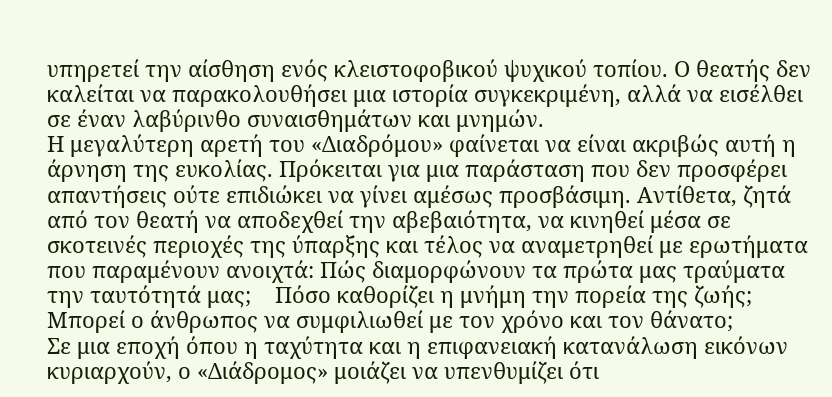υπηρετεί την αίσθηση ενός κλειστοφοβικού ψυχικού τοπίου. Ο θεατής δεν καλείται να παρακολουθήσει μια ιστορία συγκεκριμένη, αλλά να εισέλθει σε έναν λαβύρινθο συναισθημάτων και μνημών.
Η μεγαλύτερη αρετή του «Διαδρόμου» φαίνεται να είναι ακριβώς αυτή η άρνηση της ευκολίας. Πρόκειται για μια παράσταση που δεν προσφέρει απαντήσεις ούτε επιδιώκει να γίνει αμέσως προσβάσιμη. Αντίθετα, ζητά από τον θεατή να αποδεχθεί την αβεβαιότητα, να κινηθεί μέσα σε σκοτεινές περιοχές της ύπαρξης και τέλος να αναμετρηθεί με ερωτήματα που παραμένουν ανοιχτά: Πώς διαμορφώνουν τα πρώτα μας τραύματα την ταυτότητά μας;    Πόσο καθορίζει η μνήμη την πορεία της ζωής;   Μπορεί ο άνθρωπος να συμφιλιωθεί με τον χρόνο και τον θάνατο;
Σε μια εποχή όπου η ταχύτητα και η επιφανειακή κατανάλωση εικόνων κυριαρχούν, ο «Διάδρομος» μοιάζει να υπενθυμίζει ότι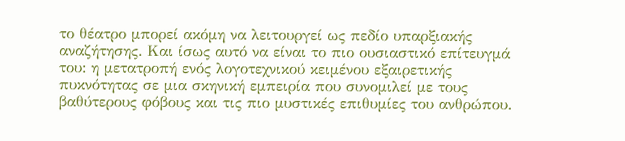το θέατρο μπορεί ακόμη να λειτουργεί ως πεδίο υπαρξιακής αναζήτησης. Και ίσως αυτό να είναι το πιο ουσιαστικό επίτευγμά του: η μετατροπή ενός λογοτεχνικού κειμένου εξαιρετικής πυκνότητας σε μια σκηνική εμπειρία που συνομιλεί με τους βαθύτερους φόβους και τις πιο μυστικές επιθυμίες του ανθρώπου.